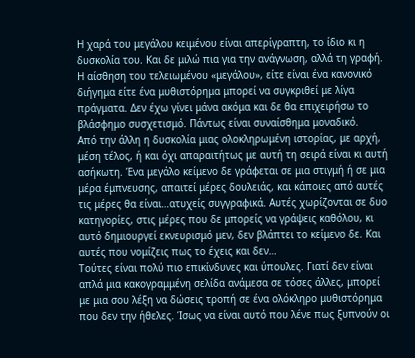Η χαρά του μεγάλου κειμένου είναι απερίγραπτη, το ίδιο κι η δυσκολία του. Και δε μιλώ πια για την ανάγνωση, αλλά τη γραφή. Η αίσθηση του τελειωμένου «μεγάλου», είτε είναι ένα κανονικό διήγημα είτε ένα μυθιστόρημα μπορεί να συγκριθεί με λίγα πράγματα. Δεν έχω γίνει μάνα ακόμα και δε θα επιχειρήσω το βλάσφημο συσχετισμό. Πάντως είναι συναίσθημα μοναδικό.
Από την άλλη η δυσκολία μιας ολοκληρωμένη ιστορίας, με αρχή, μέση τέλος, ή και όχι απαραιτήτως με αυτή τη σειρά είναι κι αυτή ασήκωτη. Ένα μεγάλο κείμενο δε γράφεται σε μια στιγμή ή σε μια μέρα έμπνευσης, απαιτεί μέρες δουλειάς, και κάποιες από αυτές τις μέρες θα είναι…ατυχείς συγγραφικά. Αυτές χωρίζονται σε δυο κατηγορίες, στις μέρες που δε μπορείς να γράψεις καθόλου, κι αυτό δημιουργεί εκνευρισμό μεν, δεν βλάπτει το κείμενο δε. Και αυτές που νομίζεις πως το έχεις και δεν…
Τούτες είναι πολύ πιο επικίνδυνες και ύπουλες. Γιατί δεν είναι απλά μια κακογραμμένη σελίδα ανάμεσα σε τόσες άλλες, μπορεί με μια σου λέξη να δώσεις τροπή σε ένα ολόκληρο μυθιστόρημα που δεν την ήθελες. Ίσως να είναι αυτό που λένε πως ξυπνούν οι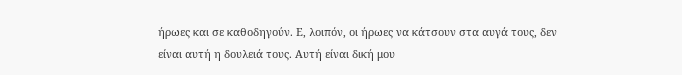ήρωες και σε καθοδηγούν. Ε, λοιπόν, οι ήρωες να κάτσουν στα αυγά τους, δεν είναι αυτή η δουλειά τους. Αυτή είναι δική μου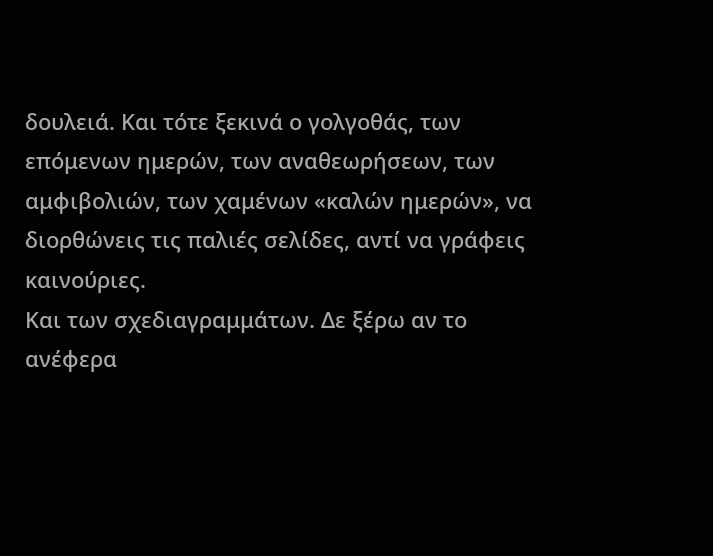δουλειά. Και τότε ξεκινά ο γολγοθάς, των επόμενων ημερών, των αναθεωρήσεων, των αμφιβολιών, των χαμένων «καλών ημερών», να διορθώνεις τις παλιές σελίδες, αντί να γράφεις καινούριες.
Και των σχεδιαγραμμάτων. Δε ξέρω αν το ανέφερα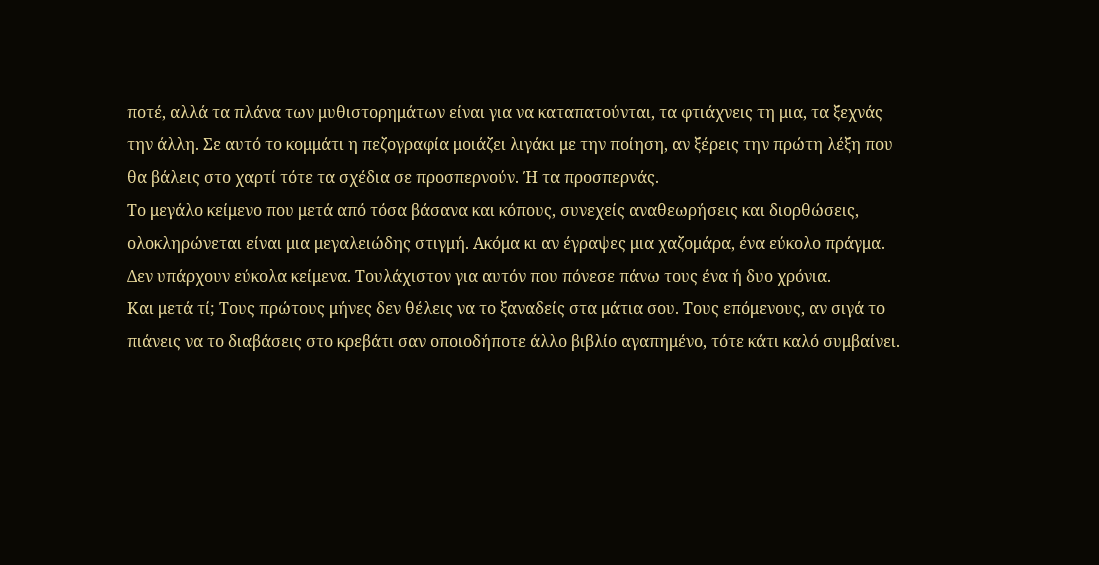ποτέ, αλλά τα πλάνα των μυθιστορημάτων είναι για να καταπατούνται, τα φτιάχνεις τη μια, τα ξεχνάς την άλλη. Σε αυτό το κομμάτι η πεζογραφία μοιάζει λιγάκι με την ποίηση, αν ξέρεις την πρώτη λέξη που θα βάλεις στο χαρτί τότε τα σχέδια σε προσπερνούν. Ή τα προσπερνάς.
Το μεγάλο κείμενο που μετά από τόσα βάσανα και κόπους, συνεχείς αναθεωρήσεις και διορθώσεις, ολοκληρώνεται είναι μια μεγαλειώδης στιγμή. Ακόμα κι αν έγραψες μια χαζομάρα, ένα εύκολο πράγμα. Δεν υπάρχουν εύκολα κείμενα. Τουλάχιστον για αυτόν που πόνεσε πάνω τους ένα ή δυο χρόνια.
Και μετά τί; Τους πρώτους μήνες δεν θέλεις να το ξαναδείς στα μάτια σου. Τους επόμενους, αν σιγά το πιάνεις να το διαβάσεις στο κρεβάτι σαν οποιοδήποτε άλλο βιβλίο αγαπημένο, τότε κάτι καλό συμβαίνει.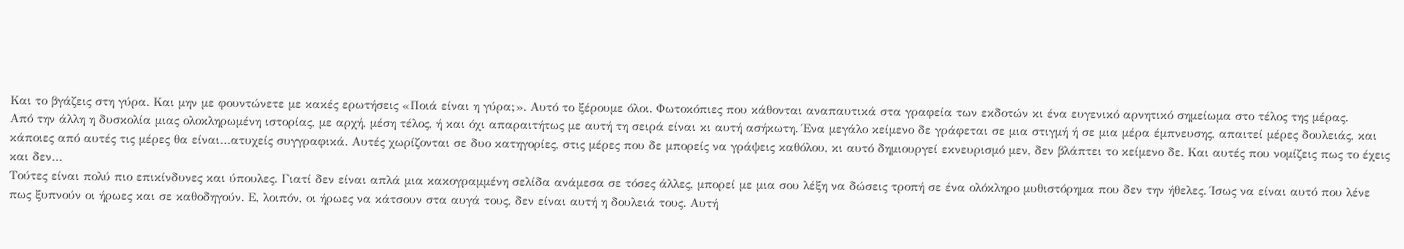Και το βγάζεις στη γύρα. Και μην με φουντώνετε με κακές ερωτήσεις «Ποιά είναι η γύρα;». Αυτό το ξέρουμε όλοι. Φωτοκόπιες που κάθονται αναπαυτικά στα γραφεία των εκδοτών κι ένα ευγενικό αρνητικό σημείωμα στο τέλος της μέρας.
Από την άλλη η δυσκολία μιας ολοκληρωμένη ιστορίας, με αρχή, μέση τέλος, ή και όχι απαραιτήτως με αυτή τη σειρά είναι κι αυτή ασήκωτη. Ένα μεγάλο κείμενο δε γράφεται σε μια στιγμή ή σε μια μέρα έμπνευσης, απαιτεί μέρες δουλειάς, και κάποιες από αυτές τις μέρες θα είναι…ατυχείς συγγραφικά. Αυτές χωρίζονται σε δυο κατηγορίες, στις μέρες που δε μπορείς να γράψεις καθόλου, κι αυτό δημιουργεί εκνευρισμό μεν, δεν βλάπτει το κείμενο δε. Και αυτές που νομίζεις πως το έχεις και δεν…
Τούτες είναι πολύ πιο επικίνδυνες και ύπουλες. Γιατί δεν είναι απλά μια κακογραμμένη σελίδα ανάμεσα σε τόσες άλλες, μπορεί με μια σου λέξη να δώσεις τροπή σε ένα ολόκληρο μυθιστόρημα που δεν την ήθελες. Ίσως να είναι αυτό που λένε πως ξυπνούν οι ήρωες και σε καθοδηγούν. Ε, λοιπόν, οι ήρωες να κάτσουν στα αυγά τους, δεν είναι αυτή η δουλειά τους. Αυτή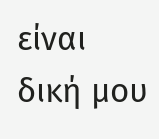είναι δική μου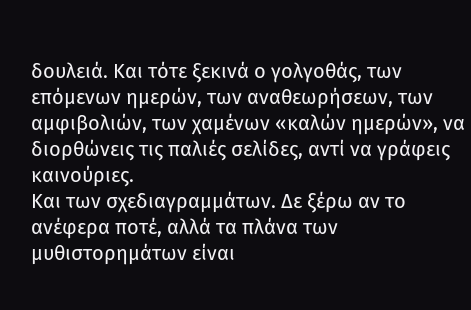δουλειά. Και τότε ξεκινά ο γολγοθάς, των επόμενων ημερών, των αναθεωρήσεων, των αμφιβολιών, των χαμένων «καλών ημερών», να διορθώνεις τις παλιές σελίδες, αντί να γράφεις καινούριες.
Και των σχεδιαγραμμάτων. Δε ξέρω αν το ανέφερα ποτέ, αλλά τα πλάνα των μυθιστορημάτων είναι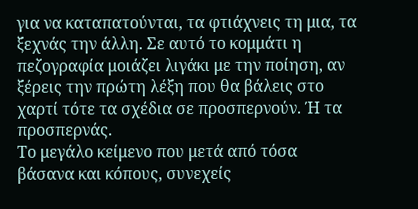για να καταπατούνται, τα φτιάχνεις τη μια, τα ξεχνάς την άλλη. Σε αυτό το κομμάτι η πεζογραφία μοιάζει λιγάκι με την ποίηση, αν ξέρεις την πρώτη λέξη που θα βάλεις στο χαρτί τότε τα σχέδια σε προσπερνούν. Ή τα προσπερνάς.
Το μεγάλο κείμενο που μετά από τόσα βάσανα και κόπους, συνεχείς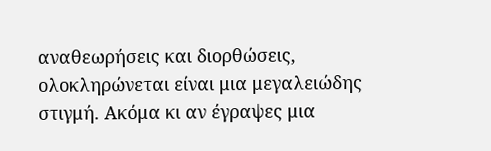αναθεωρήσεις και διορθώσεις, ολοκληρώνεται είναι μια μεγαλειώδης στιγμή. Ακόμα κι αν έγραψες μια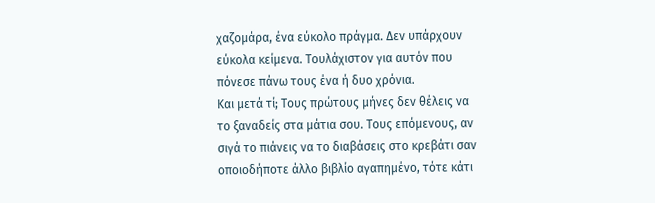χαζομάρα, ένα εύκολο πράγμα. Δεν υπάρχουν εύκολα κείμενα. Τουλάχιστον για αυτόν που πόνεσε πάνω τους ένα ή δυο χρόνια.
Και μετά τί; Τους πρώτους μήνες δεν θέλεις να το ξαναδείς στα μάτια σου. Τους επόμενους, αν σιγά το πιάνεις να το διαβάσεις στο κρεβάτι σαν οποιοδήποτε άλλο βιβλίο αγαπημένο, τότε κάτι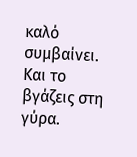καλό συμβαίνει. Και το βγάζεις στη γύρα.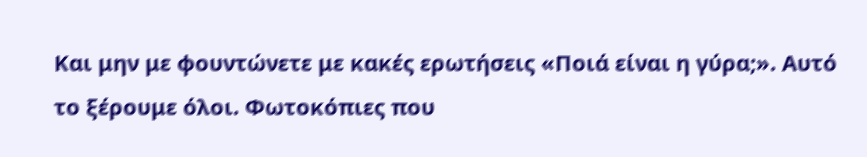Και μην με φουντώνετε με κακές ερωτήσεις «Ποιά είναι η γύρα;». Αυτό το ξέρουμε όλοι. Φωτοκόπιες που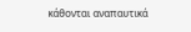κάθονται αναπαυτικά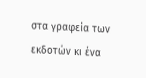στα γραφεία των εκδοτών κι ένα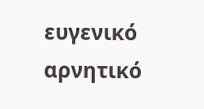ευγενικό αρνητικό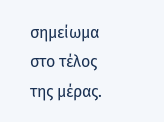σημείωμα στο τέλος της μέρας.